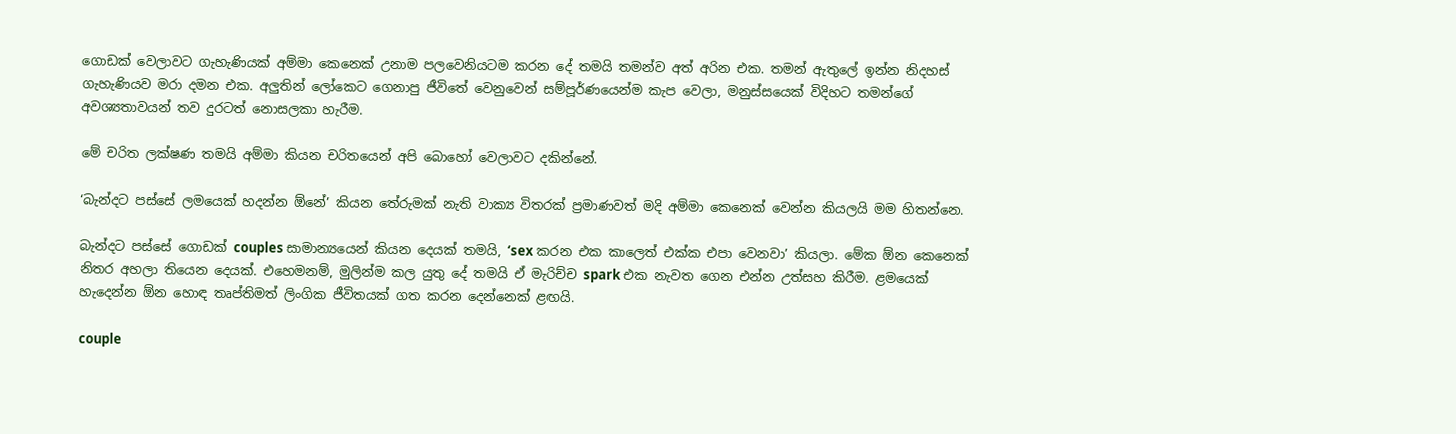ගොඩක් වෙලාවට ගැහැණියක් අම්මා කෙනෙක් උනාම පලවෙනියටම කරන දේ තමයි තමන්ව අත් අරින එක. තමන් ඇතුලේ ඉන්න නිදහස් ගැහැණියව මරා දමන එක. අලුතින් ලෝකෙට ගෙනාපු ජීවිතේ වෙනුවෙන් සම්පූර්ණයෙන්ම කැප වෙලා, මනුස්සයෙක් විදිහට තමන්ගේ අවශ්‍යතාවයන් තව දුරටත් නොසලකා හැරීම.

මේ චරිත ලක්ෂණ තමයි අම්මා කියන චරිතයෙන් අපි බොහෝ වෙලාවට දකින්නේ.

‘බැන්දට පස්සේ ලමයෙක් හදන්න ඕනේ’ කියන තේරුමක් නැති වාක්‍ය විතරක් ප්‍රමාණවත් මදි අම්මා කෙනෙක් වෙන්න කියලයි මම හිතන්නෙ.

බැන්දට පස්සේ ගොඩක් couples සාමාන්‍යයෙන් කියන දෙයක් තමයි, ‘sex කරන එක කාලෙත් එක්ක එපා වෙනවා’ කියලා. මේක ඕන කෙනෙක් නිතර අහලා තියෙන දෙයක්. එහෙමනම්, මුලින්ම කල යුතු දේ තමයි ඒ මැරිච්ච spark එක නැවත ගෙන එන්න උත්සහ කිරීම. ළමයෙක් හැදෙන්න ඕන හොඳ තෘප්තිමත් ලිංගික ජීවිතයක් ගත කරන දෙන්නෙක් ළඟයි.

couple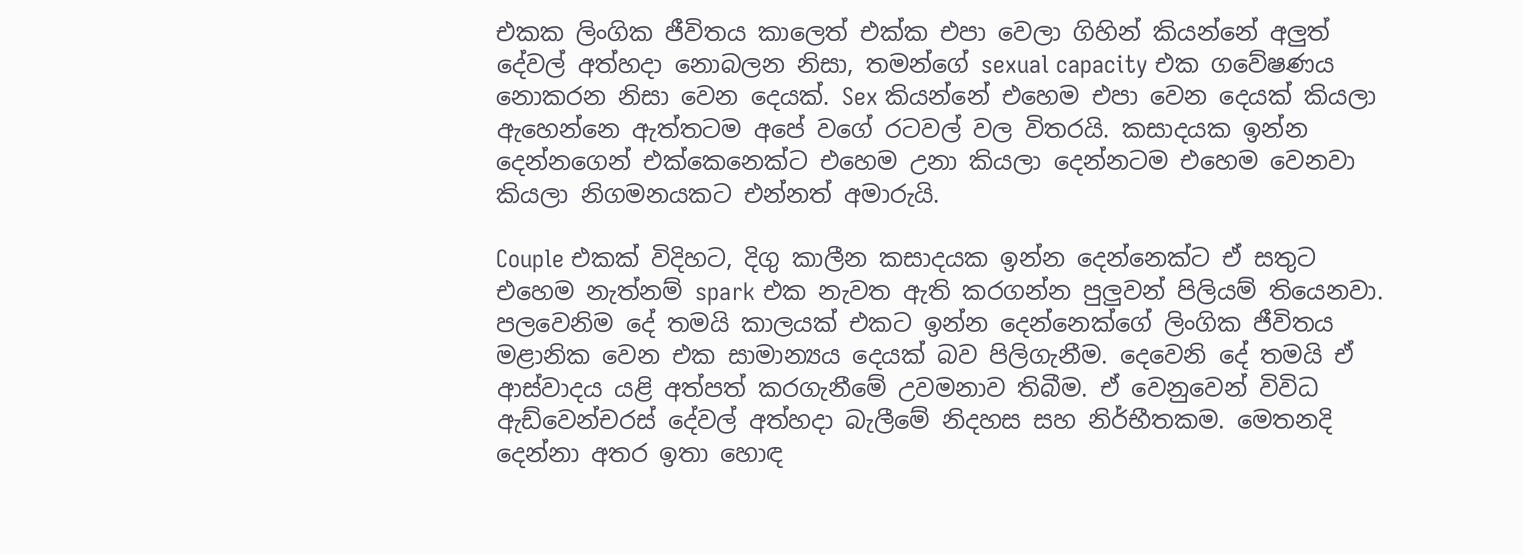එකක ලිංගික ජීවිතය කාලෙත් එක්ක එපා වෙලා ගිහින් කියන්නේ අලුත් දේවල් අත්හදා නොබලන නිසා, තමන්ගේ sexual capacity එක ගවේෂණය නොකරන නිසා වෙන දෙයක්. Sex කියන්නේ එහෙම එපා වෙන දෙයක් කියලා ඇහෙන්නෙ ඇත්තටම අපේ වගේ රටවල් වල විතරයි. කසාදයක ඉන්න දෙන්නගෙන් එක්කෙනෙක්ට එහෙම උනා කියලා දෙන්නටම එහෙම වෙනවා කියලා නිගමනයකට එන්නත් අමාරුයි.

Couple එකක් විදිහට, දිගු කාලීන කසාදයක ඉන්න දෙන්නෙක්ට ඒ සතුට එහෙම නැත්නම් spark එක නැවත ඇති කරගන්න පුලුවන් පිලියම් තියෙනවා. පලවෙනිම දේ තමයි කාලයක් එකට ඉන්න දෙන්නෙක්ගේ ලිංගික ජීවිතය මළානික වෙන එක සාමාන්‍යය දෙයක් බව පිලිගැනීම. දෙවෙනි දේ තමයි ඒ ආස්වාදය යළි අත්පත් කරගැනීමේ උවමනාව තිබීම. ඒ වෙනුවෙන් විවිධ ඇඩ්වෙන්චරස් දේවල් අත්හදා බැලී‍මේ නිදහස සහ නිර්භීතකම. මෙතනදි දෙන්නා අතර ඉතා හොඳ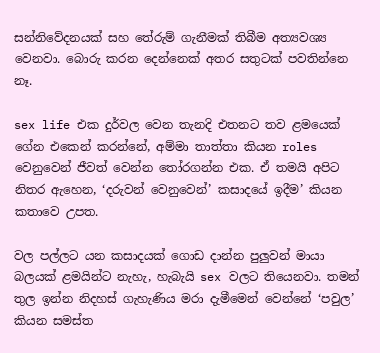සන්නිවේදනයක් සහ තේරුම් ගැනීමක් තිබීම අත්‍යවශ්‍ය වෙනවා. බොරු කරන දෙන්නෙක් අතර සතුටක් පවතින්නෙ නෑ.

sex life එක දුර්වල වෙන තැනදි එතනට තව ළමයෙක් ගේන එකෙන් කරන්නේ, අම්මා තාත්තා කියන roles වෙනුවෙන් ජීවත් වෙන්න තෝරගන්න එක. ඒ තමයි අපිට නිතර ඇහෙන, ‘දරුවන් වෙනුවෙන්’ කසාදයේ ඉදීම’ කියන කතාවෙ උපත.

වල පල්ලට යන කසාදයක් ගොඩ දාන්න පුලුවන් මායා බලයක් ළමයින්ට නැහැ, හැබැයි sex වලට තියෙනවා. තමන් තුල ඉන්න නිදහස් ගැහැණිය මරා දැමීමෙන් වෙන්නේ ‘පවුල’ කියන සමස්ත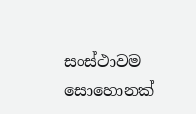සංස්ථාවම සොහොනක්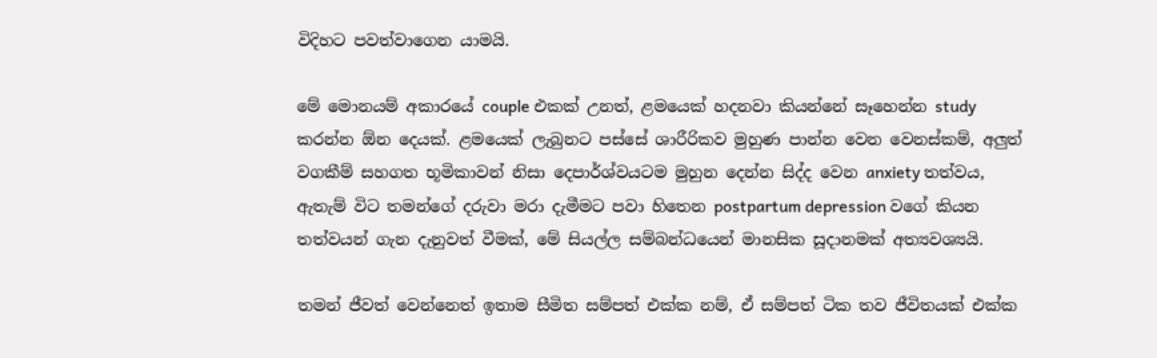විදිහට පවත්වාගෙන යාමයි.

මේ මොනයම් අකාරයේ couple එකක් උනත්, ළමයෙක් හදනවා කියන්නේ සෑහෙන්න study කරන්න ඕන දෙයක්. ළමයෙක් ලැබුනට පස්සේ ශාරීරිකව මුහුණ පාන්න වෙන වෙනස්කම්, අලුත් වගකීම් සහගත භූමිකාවන් නිසා දෙපාර්ශ්වයටම මුහුන දෙන්න සිද්ද වෙන anxiety තත්වය, ඇතැම් විට තමන්ගේ දරුවා මරා දැමීමට පවා හිතෙන postpartum depression වගේ කියන තත්වයන් ගැන දැනුවත් වීමක්, මේ සියල්ල සම්බන්ධයෙන් මානසික සූදානමක් අත්‍යවශ්‍යයි.

තමන් ජීවත් වෙන්නෙත් ඉතාම සීමිත සම්පත් එක්ක නම්, ඒ සම්පත් ටික තව ජීවිතයක් එක්ක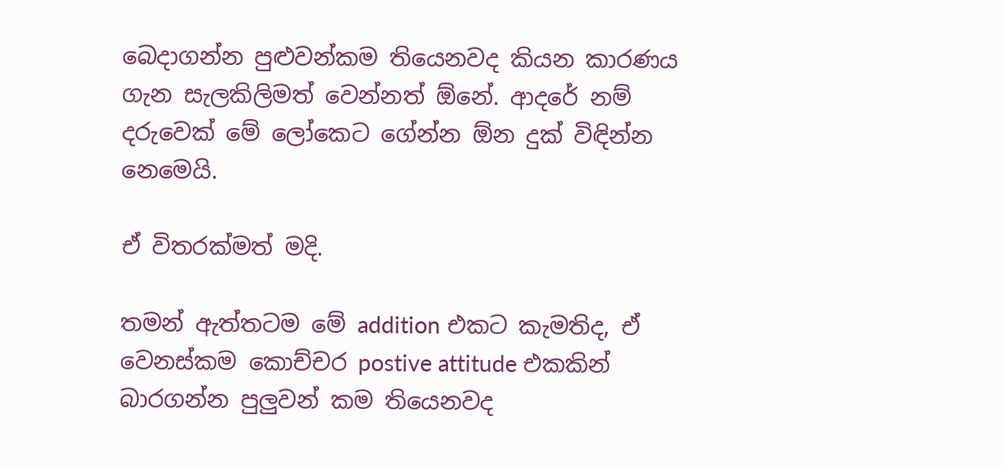බෙදාගන්න පුළුවන්කම තියෙනවද කියන කාරණය ගැන සැලකිලිමත් වෙන්නත් ඕනේ. ආදරේ නම් දරුවෙක් මේ ලෝකෙට ගේන්න ඕන දුක් විඳින්න නෙමෙයි.

ඒ විතරක්මත් මදි.

තමන් ඇත්තටම මේ addition එකට කැමතිද, ඒ වෙනස්කම කොච්චර postive attitude එකකින් බාරගන්න පුලුවන් කම තියෙනවද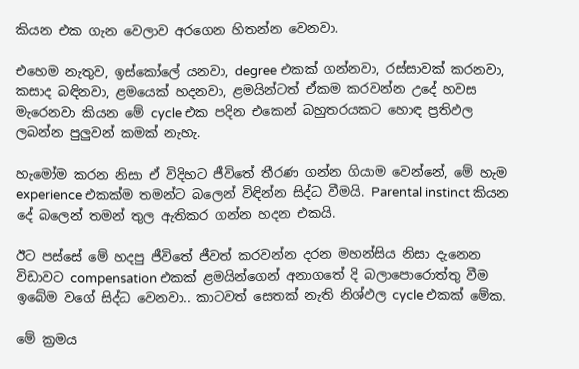කියන එක ගැන වෙලාව අරගෙන හිතන්න වෙනවා.

එහෙම නැතුව, ඉස්කෝලේ යනවා, degree එකක් ගන්නවා, රස්සාවක් කරනවා, කසාද බඳිනවා, ළමයෙක් හදනවා, ළමයින්ටත් ඒකම කරවන්න උදේ හවස මැරෙනවා කියන මේ cycle එක පදින එකෙන් බහුතරයකට හොඳ ප්‍රතිඵල ලබන්න පුලුවන් කමක් නැහැ.

හැමෝම කරන නිසා ඒ විදිහට ජීවිතේ තීරණ ගන්න ගියාම වෙන්නේ, මේ හැම experience එකක්ම තමන්ට බලෙන් විඳින්න සිද්ධ වීමයි. Parental instinct කියන දේ බලෙන් තමන් තුල ඇතිකර ගන්න හදන එකයි.

ඊට පස්සේ මේ හදපු ජීවිතේ ජීවත් කරවන්න දරන මහන්සිය නිසා දැනෙන විඩාවට compensation එකක් ළමයින්ගෙන් අනාගතේ දි බලාපොරොත්තු වීම ඉබේම වගේ සිද්ධ වෙනවා.. කාටවත් සෙතක් නැති නිශ්ඵල cycle එකක් මේක.

මේ ක්‍රමය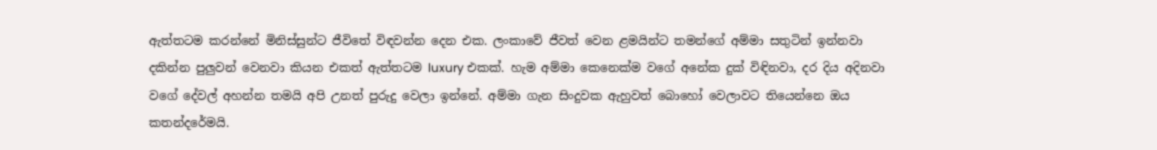ඇත්තටම කරන්නේ මිනිස්සුන්ට ජීවිතේ විඳවන්න දෙන එක. ලංකාවේ ජීවත් වෙන ළමයින්ට තමන්ගේ අම්මා සතුටින් ඉන්නවා දකින්න පුලුවන් වෙනවා කියන එකත් ඇත්තටම luxury එකක්. හැම අම්මා කෙනෙක්ම වගේ අනේක දුක් විඳිනවා, දර දිය අදිනවා වගේ දේවල් අහන්න තමයි අපි උනත් පුරුදු වෙලා ඉන්නේ. අම්මා ගැන සිංදුවක ඇහුවත් බොහෝ වෙලාවට තියෙන්නෙ ඔය කතන්දරේමයි.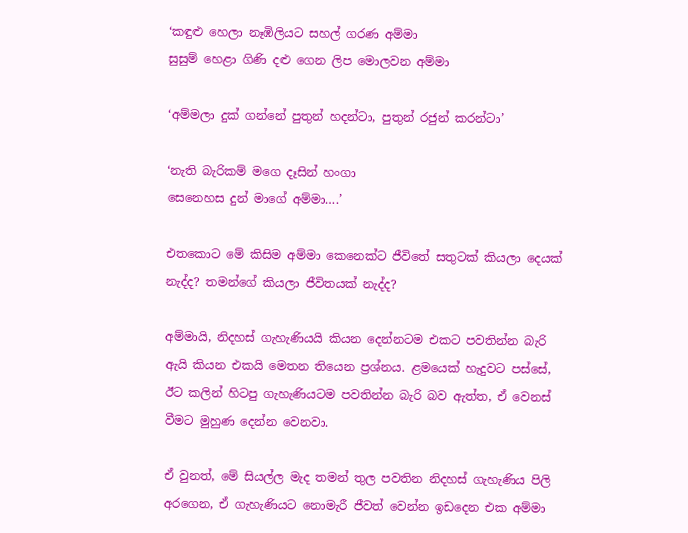‘කඳුළු හෙලා නෑඹිලියට සහල් ගරණ අම්මා
සුසුම් හෙළා ගිණි දළු ගෙන ලිප මොලවන අම්මා

‘අම්මලා දුක් ගන්නේ පුතුන් හදන්ටා, පුතුන් රජුන් කරන්ටා’

‘නැති බැරිකම් මගෙ දෑසින් හංගා
සෙනෙහස දුන් මාගේ අම්මා….’

එතකොට මේ කිසිම අම්මා කෙනෙක්ට ජීවිතේ සතුටක් කියලා දෙයක් නැද්ද? තමන්ගේ කියලා ජීවිතයක් නැද්ද?

අම්මායි, නිදහස් ගැහැණියයි කියන දෙන්නටම එකට පවතින්න බැරි ඇයි කියන එකයි මෙතන තියෙන ප්‍රශ්නය. ළමයෙක් හැදුවට පස්සේ, ඊට කලින් හිටපු ගැහැණියටම පවතින්න බැරි බව ඇත්ත, ඒ වෙනස් වීමට මුහුණ දෙන්න වෙනවා.

ඒ වුනත්, මේ සියල්ල මැද තමන් තුල පවතින නිදහස් ගැහැණිය පිලි අරගෙන, ඒ ගැහැණියට නොමැරී ජීවත් වෙන්න ඉඩදෙන එක අම්මා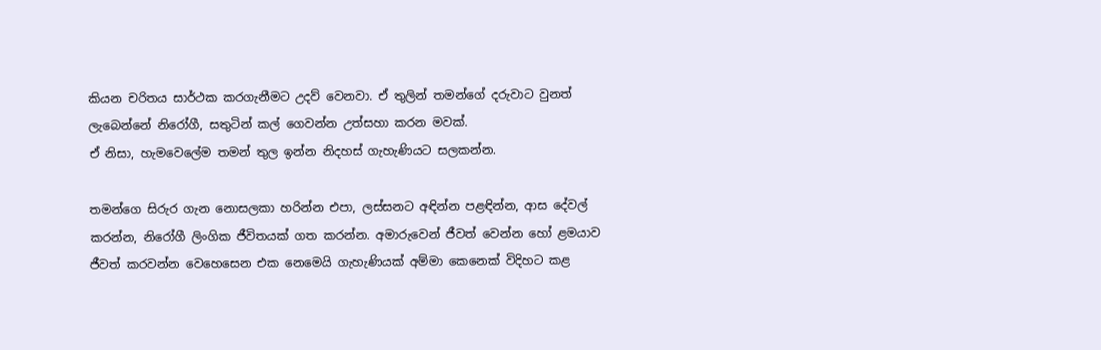කියන චරිතය සාර්ථක කරගැනීමට උදව් වෙනවා. ඒ තුලින් තමන්ගේ දරුවාට වුනත් ලැබෙන්නේ නිරෝගී, සතුටින් කල් ගෙවන්න උත්සහා කරන මවක්.
ඒ නිසා, හැමවෙලේම තමන් තුල ඉන්න නිදහස් ගැහැණියට සලකන්න.

තමන්ගෙ සිරුර ගැන නොසලකා හරින්න එපා, ලස්සනට අඳින්න පළඳින්න, ආස දේවල් කරන්න, නිරෝගී ලිංගික ජීවිතයක් ගත කරන්න. අමාරුවෙන් ජීවත් වෙන්න හෝ ළමයාව ජීවත් කරවන්න වෙහෙසෙන එක නෙමෙයි ගැහැණියක් අම්මා කෙනෙක් විදිහට කළ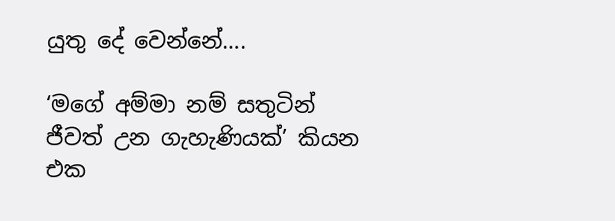යුතු දේ වෙන්නේ….

‘මගේ අම්මා නම් සතුටින් ජීවත් උන ගැහැණියක්’ කියන එක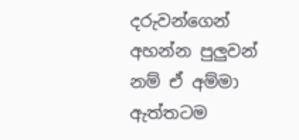දරුවන්ගෙන් අහන්න පුලුවන් නම් ඒ අම්මා ඇත්තටම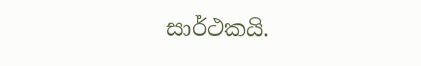සාර්ථකයි.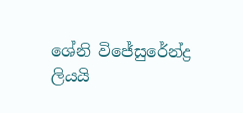ශේනි විජේසු‍රේන්ද්‍ර ලියයි